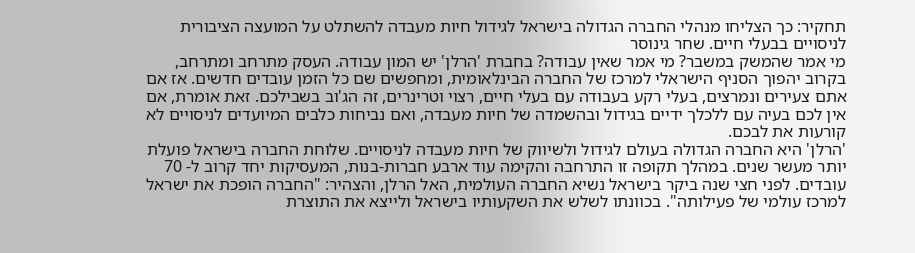תחקיר: כך הצליחו מנהלי החברה הגדולה בישראל לגידול חיות מעבדה להשתלט על המועצה הציבורית לניסויים בבעלי חיים. שחר גינוסר
מי אמר שהמשק במשבר? מי אמר שאין עבודה? בחברת 'הרלן' יש המון עבודה. העסק מתרחב ומתרחב, בקרוב יהפוך הסניף הישראלי למרכז של החברה הבינלאומית, ומחפשים שם כל הזמן עובדים חדשים. אז אם אתם צעירים ונמרצים, בעלי רקע בעבודה עם בעלי חיים, רצוי וטרינרים, זה הג'וב בשבילכם. זאת אומרת, אם אין לכם בעיה עם ללכלך ידיים בגידול ובהשמדה של חיות מעבדה, ואם נביחות כלבים המיועדים לניסויים לא קורעות את לבכם.
'הרלן' היא החברה הגדולה בעולם לגידול ולשיווק של חיות מעבדה לניסויים. שלוחת החברה בישראל פועלת יותר מעשר שנים. במהלך תקופה זו התרחבה והקימה עוד ארבע חברות-בנות, המעסיקות יחד קרוב ל- 70 עובדים. לפני חצי שנה ביקר בישראל נשיא החברה העולמית, האל הרלן, והצהיר: "החברה הופכת את ישראל למרכז עולמי של פעילותה". בכוונתו לשלש את השקעותיו בישראל ולייצא את התוצרת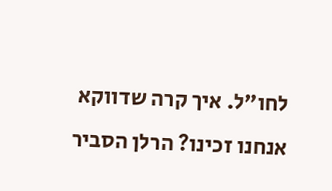לחו"ל. איך קרה שדווקא אנחנו זכינו? הרלן הסביר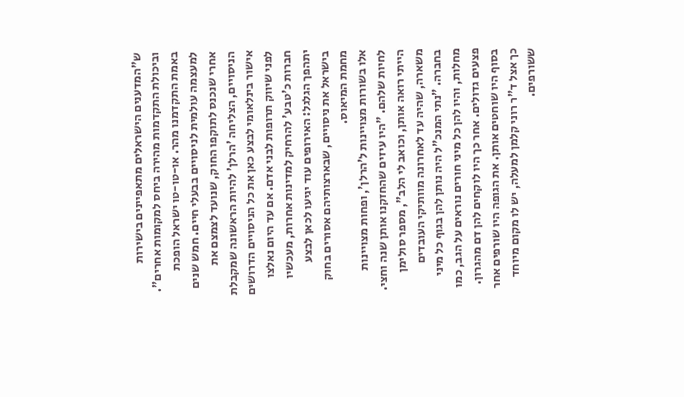ש"המדענים הישראלים מתאפיינים בישירות וביכולת התקדמות מהירה ביחס למקומות אחרים".
באמת התקדמנו מהר. או-טו-טו ישראל הופכת למעצמה עולמית לניסויים בבעלי חיים. חמש שנים אחרי שנכנס לתוקפו החוק, שנועד לצמצם את הניסויים, הצליחה 'הרלן' להיות הראשונה שמקבלת אישור בינלאומי לבצע כאן את כל הניסויים הדרושים לפני שיווק תרופות לבני אדם. אם עד היום נאלצו חברות כ'טבע' להרחיק למדינות אחרות, מעכשיו יתהפך הגלגל: האירופים עוד יגיעו לכאן לבצע בישראל את ניסויים, שבארצותיהם אסורים בחוק מחמת המיאוס.
אלו בשורות מצויינות ל'הרלן', ופחות מצויינות לחיות שלהם. "היו עיזים שהחזקנו אותן שנה וחצי. הייתי רואה אותן, וכואב לי הלב", מספר סולימן משארה, שהיה עד לאחרונה מוותיקי העובדים בחברה. "נתי המנכ"ל היה נותן להן בגוף כל מיני מחלות, והיו להן כל מיני חורים נוראים על הגב, כמו פצעים גדולים. אחר כך היו לוקחים להן דם מהגרון. בסוף היו שוחטים אותן. את הגופה היו שורפים אחר כך אצל ד"ר רוני קלמן למעלה, יש לו מקום מיוחד ששורפים.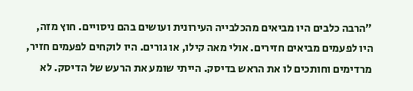"הרבה כלבים היו מביאים מהכלבייה העירונית ועושים בהם ניסויים. חוץ מזה, היו לפעמים מביאים חזירים. אולי מאה קילו, או גורים. היו לוקחים לפעמים חזיר, מרדימים וחותכים לו את הראש בדיסק. הייתי שומע את הרעש של הדיסק. לא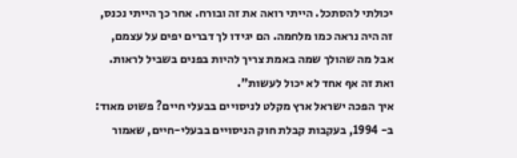יכולתי להסתכל. הייתי רואה את זה ובורח. אחר כך הייתי נכנס, זה היה נראה כמו מלחמה. הם יגידו לך דברים יפים על עצמם, אבל מה שהולך שמה באמת צריך להיות בפנים בשביל לראות. ואת זה אף אחד לא יכול לעשות".
איך הפכה ישראל ארץ מקלט לניסויים בבעלי חיים? פשוט מאוד: ב- 1994, בעקבות קבלת חוק הניסויים בבעלי-חיים, שאמור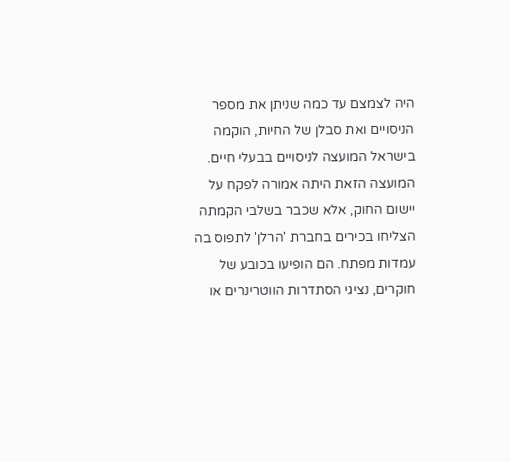היה לצמצם עד כמה שניתן את מספר הניסויים ואת סבלן של החיות, הוקמה בישראל המועצה לניסויים בבעלי חיים. המועצה הזאת היתה אמורה לפקח על יישום החוק, אלא שכבר בשלבי הקמתה הצליחו בכירים בחברת 'הרלן' לתפוס בה עמדות מפתח. הם הופיעו בכובע של חוקרים, נציגי הסתדרות הווטרינרים או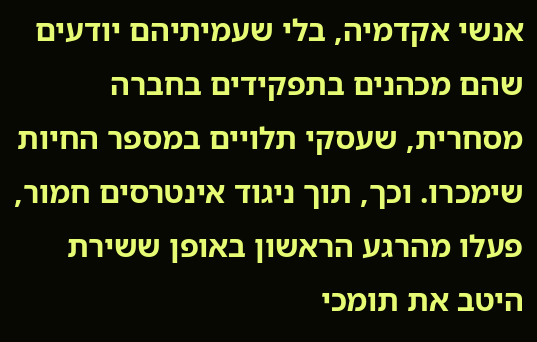אנשי אקדמיה, בלי שעמיתיהם יודעים שהם מכהנים בתפקידים בחברה מסחרית, שעסקי תלויים במספר החיות שימכרו. וכך, תוך ניגוד אינטרסים חמור, פעלו מהרגע הראשון באופן ששירת היטב את תומכי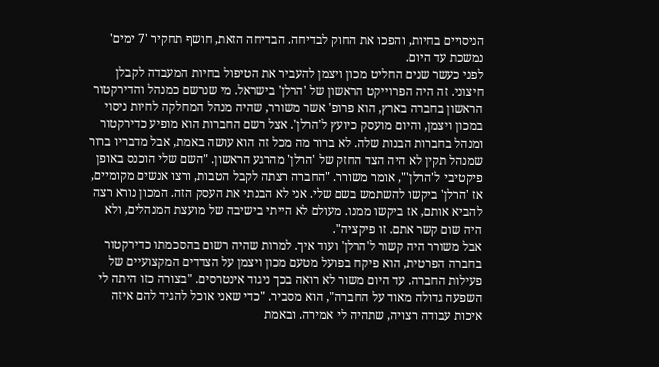הניסויים בחיות, והפכו את החוק לבדיחה. הבדיחה הזאת, חושף תחקיר '7 ימים' נמשכת עד היום.
לפני כעשר שנים החליט מכון ויצמן להעביר את הטיפול בחיות המעבדה לקבלן חיצוני. זה היה הפרוייקט הראשון של 'הרלן' בישראל. מי שנרשם כמנהל והדירקטור הראשון בחברה בארץ, הוא פרופ' אשר משורר, שהיה מנהל המחלקה לחיות ניסוי במכון ויצמן, והיום מועסק כיועץ ל'הרלן'. אצל רשם החברות הוא מופיע כדירקטור ומנהל בחברות הבנות שלה. לא ברור מה מכל זה הוא עושה באמת, אבל מדבריו ברור שמנהל תקין לא היה הצד החזק של 'הרלן' מהרגע הראשון. "השם שלי הוכנס באופן פיקטיבי ל'הרלן'", אומר משורר. "החברה רצתה לקבל הטבות, ורצו אנשים מקומיים, אז 'הרלן' ביקשו להשתמש בשם שלי. אני לא הבנתי את העסק הזה. המכון נורא רצה להביא אותם, אז ביקשו ממנו. מעולם לא הייתי בישיבה של מועצת המנהלים, ולא היה שום קשר אתם. זו פיקציה".
אבל משורר היה קשור ל'הרלן' ועוד איך. למרות שהיה רשום בהסכמתו כדירקטור בחברה הפרטית, הוא פיקח בפועל מטעם מכון ויצמן על הצדדים המקצועיים של פעילות החברה. עד היום משור לא רואה בכך ניגוד אינטרסים. "בצורה כזו היתה לי השפעה גדולה מאוד על החברה", הוא מסביר. "כדי שאני אוכל להגיד להם איזה איכות עבודה רצויה, שתהיה לי אמירה. ובאמת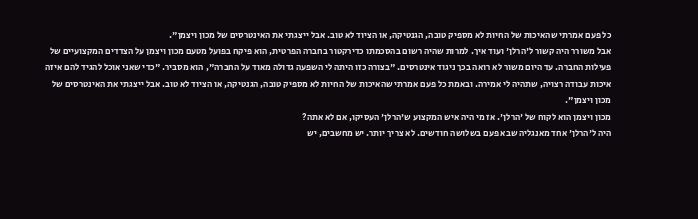כל פעם אמרתי שהאיכות של החיות לא מספיק טובה, הגנטיקה, או הציוד לא טוב. אבל ייצגתי את האינטרסים של מכון ויצמן".
אבל משורר היה קשור ל'הרלן' ועוד איך. למרות שהיה רשום בהסכמתו כדירקטור בחברה הפרטית, הוא פיקח בפועל מטעם מכון ויצמן על הצדדים המקצועיים של פעילות החברה. עד היום משור לא רואה בכך ניגוד אינטרסים. "בצורה כזו היתה לי השפעה גדולה מאוד על החברה", הוא מסביר. "כדי שאני אוכל להגיד להם איזה איכות עבודה רצויה, שתהיה לי אמירה. ובאמת כל פעם אמרתי שהאיכות של החיות לא מספיק טובה, הגנטיקה, או הציוד לא טוב. אבל ייצגתי את האינטרסים של מכון ויצמן".
מכון ויצמן הוא לקוח של 'הרלן'. אז מי היה איש המקצוע ש'הרלן' העסיקו, אם לא אתה?
היה ל'הרלן' אחד מאנגליה שבא פעם בשלושה חודשים. לא צריך יותר. יש מחשבים, יש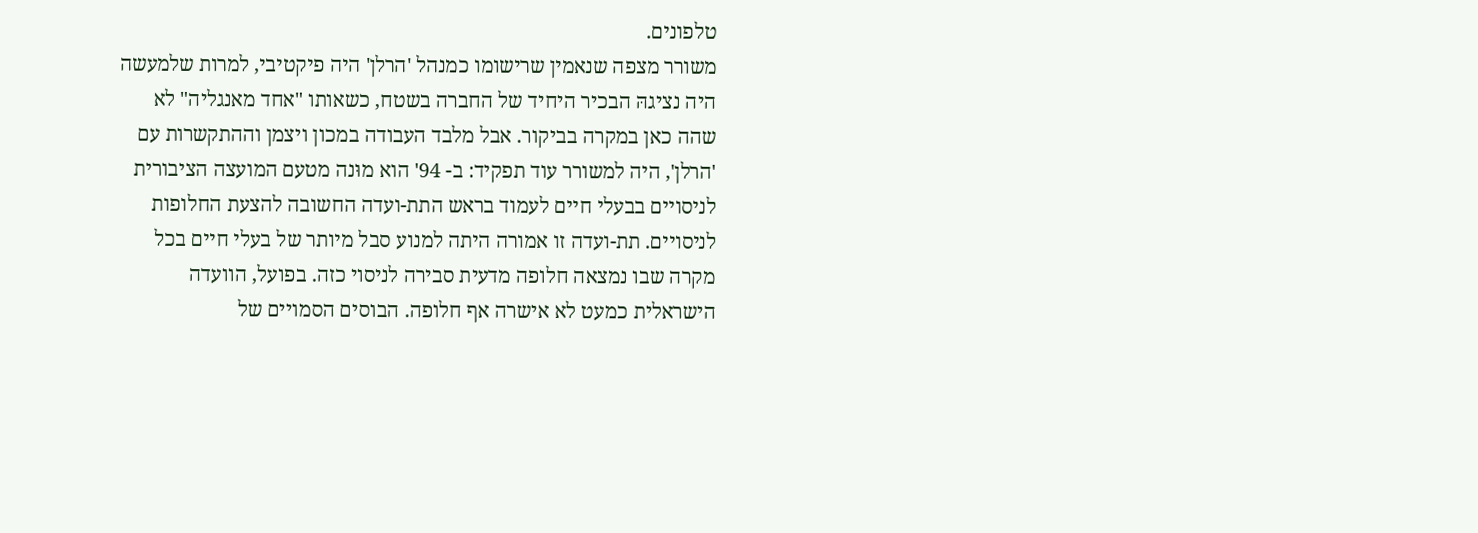טלפונים.
משורר מצפה שנאמין שרישומו כמנהל 'הרלן' היה פיקטיבי, למרות שלמעשה היה נציגהּ הבכיר היחיד של החברה בשטח, כשאותו "אחד מאנגליה" לא שהה כאן במקרה בביקור. אבל מלבד העבודה במכון ויצמן וההתקשרות עם 'הרלן', היה למשורר עוד תפקיד: ב- 94' הוא מוּנה מטעם המועצה הציבורית לניסויים בבעלי חיים לעמוד בראש התת-ועדה החשובה להצעת החלופות לניסויים. תת-ועדה זו אמורה היתה למנוע סבל מיותר של בעלי חיים בכל מקרה שבו נמצאה חלופה מדעית סבירה לניסוי כזה. בפועל, הוועדה הישראלית כמעט לא אישרה אף חלופה. הבוסים הסמויים של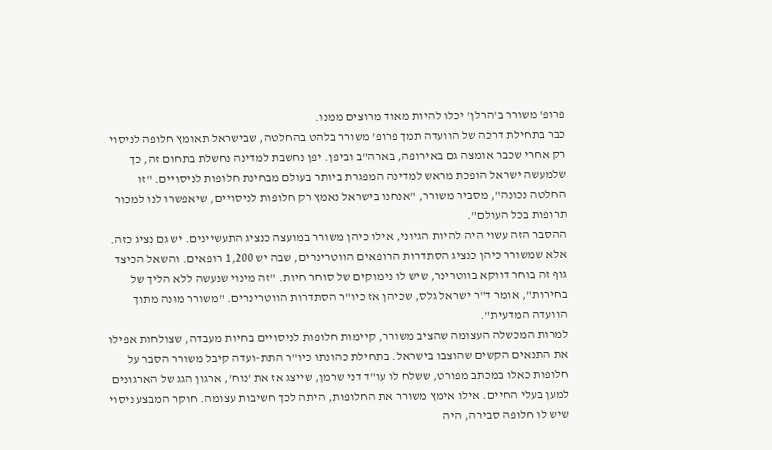פרופ' משורר ב'הרלן' יכלו להיות מאוד מרוצים ממנו.
כבר בתחילת דרכה של הוועדה תמך פרופ' משורר בלהט בהחלטה, שבישראל תאומץ חלופה לניסוי רק אחרי שכבר אומצה גם באירופה, בארה"ב וביפן. יפן נחשבת למדינה נחשלת בתחום זה, כך שלמעשה ישראל הופכת מראש למדינה המפגרת ביותר בעולם מבחינת חלופות לניסויים. "זו החלטה נכונה", מסביר משורר, "אנחנו בישראל נאמץ רק חלופות לניסויים, שיאפשרו לנו למכור תרופות בכל העולם".
ההסבר הזה עשוי היה להיות הגיוני, אילו כיהן משורר במועצה כנציג התעשיינים. יש גם נציג כזה. אלא שמשורר כיהן כנציג הסתדרות הרופאים הווטרינרים, שבה יש 1,200 רופאים. והשאל הכיצד גוף זה בוחר דווקא בווטרינר, שיש לו נימוקים של סוחר חיות. "זה מינוי שנעשה ללא הליך של בחירות", אומר ד"ר ישראל גלס, שכיהן אז כיו"ר הסתדרות הווטרינרים. "משורר מוּנה מתוך הוועדה המדעית".
למרות המכשלה העצומה שהציב משורר, קיימות חלופות לניסויים בחיות מעבדה, שצולחות אפילו את התנאים הקשים שהוצבו בישראל. בתחילת כהונתו כיו"ר התת-ועדה קיבל משורר הסבר על חלופות כאלו במכתב מפורט, ששלח לו עו"ד דני שרמן, שייצג אז את 'נוח', ארגון הגג של הארגונים למען בעלי החיים. אילו אימץ משורר את החלופות, היתה לכך חשיבות עצומה. חוקר המבצע ניסוי שיש לו חלופה סבירה, היה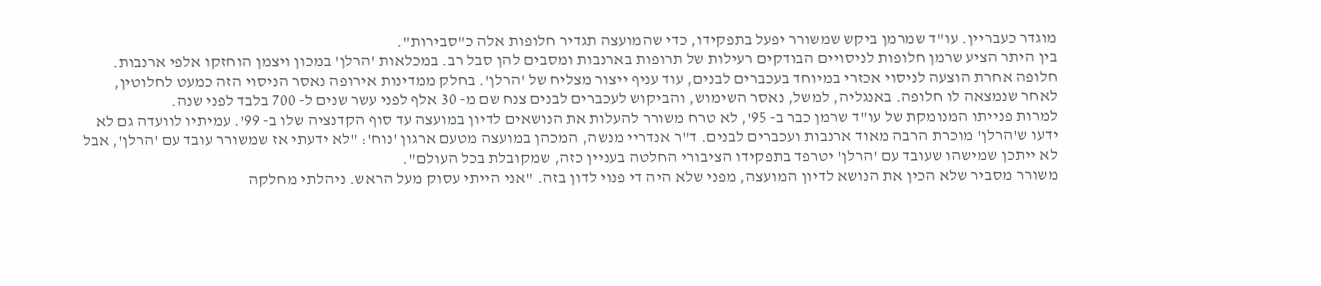מוגדר כעבריין. עו"ד שמרמן ביקש שמשורר יפעל בתפקידו, כדי שהמועצה תגדיר חלופות אלה כ"סבירות".
בין היתר הציע שרמן חלופות לניסויים הבודקים רעילות של תרופות בארנבות ומסבים להן סבל רב. במכלאות 'הרלן' במכון ויצמן הוחזקו אלפי ארנבות. חלופה אחרת הוצעה לניסוי אכזרי במיוחד בעכברים לבנים, עוד עניף ייצור מצליח של 'הרלן'. בחלק ממדינות אירופה נאסר הניסוי הזה כמעט לחלוטין, לאחר שנמצאה לו חלופה. באנגליה, למשל, נאסר השימוש, והביקוש לעכברים לבנים צנח שם מ- 30 אלף לפני עשר שנים ל- 700 בלבד לפני שנה.
למרות פנייתו המנומקת של עו"ד שרמן כבר ב- 95', לא טרח משורר להעלות את הנושאים לדיון במועצה עד סוף הקדנציה שלו ב- 99'. עמיתיו לוועדה גם לא ידעו ש'הרלן' מוכרת הרבה מאוד ארנבות ועכברים לבנים. ד"ר אנדריי מנשה, המכהן במועצה מטעם ארגון 'נוח': "לא ידעתי אז שמשורר עובד עם 'הרלן', אבל לא ייתכן שמישהו שעובד עם 'הרלן' יטרפד בתפקידו הציבורי החלטה בעניין כזה, שמקובלת בכל העולם".
משורר מסביר שלא הכין את הנושא לדיון המועצה, מפני שלא היה די פנוי לדון בזה. "אני הייתי עסוק מעל הראש. ניהלתי מחלקה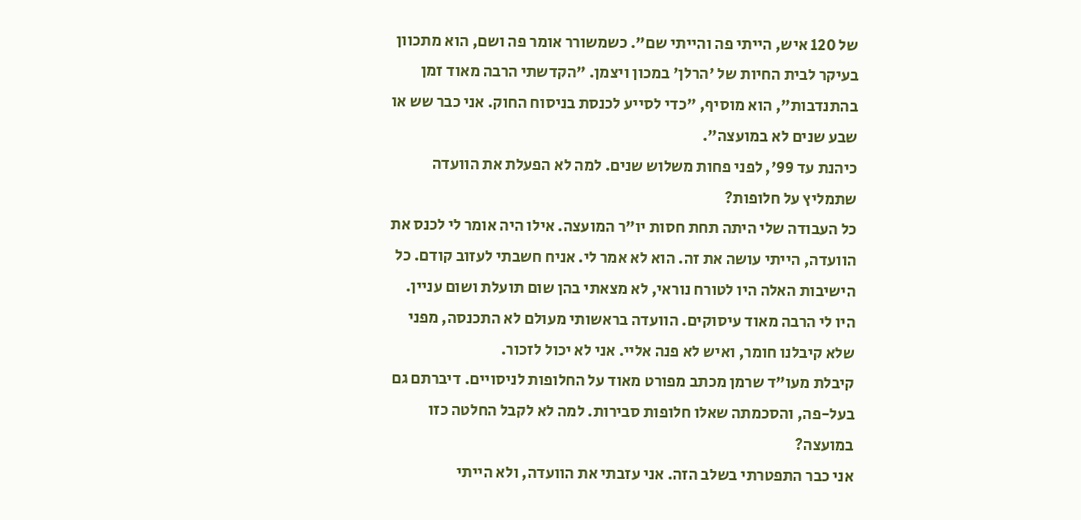של 120 איש, הייתי פה והייתי שם". כשמשורר אומר פה ושם, הוא מתכוון בעיקר לבית החיות של 'הרלן' במכון ויצמן. "הקדשתי הרבה מאוד זמן בהתנדבות", הוא מוסיף, "כדי לסייע לכנסת בניסוח החוק. אני כבר שש או שבע שנים לא במועצה".
כיהנת עד 99', לפני פחות משלוש שנים. למה לא הפעלת את הוועדה שתמליץ על חלופות?
כל העבודה שלי היתה תחת חסות יו"ר המועצה. אילו היה אומר לי לכנס את הוועדה, הייתי עושה את זה. הוא לא אמר לי. אניח חשבתי לעזוב קודם. כל הישיבות האלה היו לטורח נוראי, לא מצאתי בהן שום תועלת ושום עניין. היו לי הרבה מאוד עיסוקים. הוועדה בראשותי מעולם לא התכנסה, מפני שלא קיבלנו חומר, ואיש לא פנה אליי. אני לא יכול לזכור.
קיבלת מעו"ד שרמן מכתב מפורט מאוד על החלופות לניסויים. דיברתם גם בעל-פה, והסכמתה שאלו חלופות סבירות. למה לא לקבל החלטה כזו במועצה?
אני כבר התפטרתי בשלב הזה. אני עזבתי את הוועדה, ולא הייתי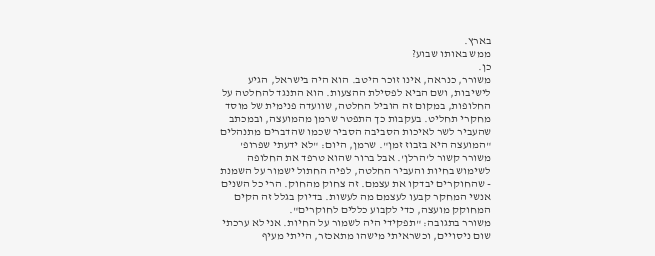בארץ.
ממש באותו שבוע?
כן.
משורר, כנראה, אינו זוכר היטב. הוא היה בישראל, הגיע לישיבות, ושם הביא לפסילת ההצעות. הוא התנגד להחלטה על החלופות, במקום זה הוביל החלטה, שוועדה פנימית של מוסד מחקרי תחליט. בעקבות כך התפטר שרמן מהמועצה, ובמכתב שהעביר לשר לאיכות הסביבה הסביר שכמו שהדברים מתנהלים "המועצה היא בזבוז זמן". שרמן, היום: "לא ידעתי שפרופ' משורר קשור ל'הרלן'. אבל ברור שהוא טרפד את החלופה לשימוש בחיות והעביר החלטה, לפיה החתול ישמור על השמנת - שהחוקרים יבדקו את עצמם. זה צחוק מהחוק. הרי כל השנים אנשי המחקר קבעו לעצמם מה לעשות. בדיוק בגלל זה הקים המחוקק מועצה, כדי לקבוע כללים לחוקרים".
משורר בתגובה: "תפקידי היה לשמור על החיות. אני לא ערכתי שום ניסויים, וכשראיתי מישהו מתאכזר, הייתי מעיף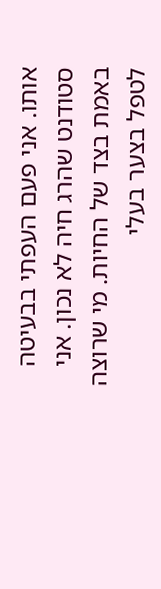אותו. אני פעם העפתי בבעיטה סטודנט שהרג חיה לא נכון. אני באמת בצד של החיות. מי שרוצה לטפל בצער בעלי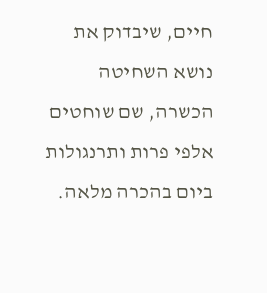חיים, שיבדוק את נושא השחיטה הכשרה, שם שוחטים אלפי פרות ותרנגולות ביום בהכרה מלאה.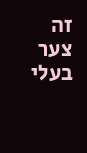זה צער בעלי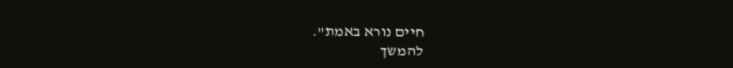חיים נורא באמת".
להמשך